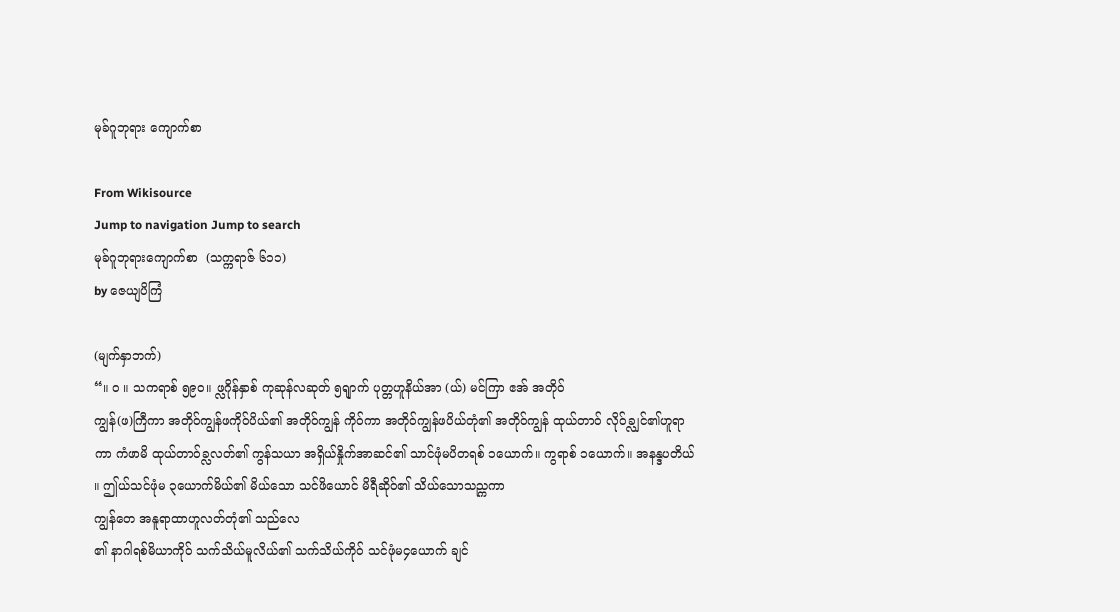မုခ်ဂူဘုရား ကျောက်စာ

From Wikisource
Jump to navigation Jump to search
မုခ်ဂူဘုရားကျောက်စာ  (သက္ကရာဇ် ၆၁၁)
by ဇေယျပိကြံ

(မျက်နှာဘက်)
“။ ၀ ။ သကရာစ် ၅၉၀။ ဖ္လဂိုန်နှာစ် ကုဆုန်လဆုတ် ၅ရျာက် ပုတ္တဟူနိယ်အာ (ယ်) မင်ကြာ ဧအ် အတိုဝ်
ကျွန်(ဖ)ကြီကာ အတိုဝ်ကျွန်ဖကိုဝ်ပိယ်၏ အတိုဝ်ကျွန် ကိုဝ်ကာ အတိုဝ်ကျွန်ဖပိယ်တုံ၏ အတိုဝ်ကျွန် ထုယ်တာဝ် လိုဝ်ခ္လျင်၏ဟူရာ
ကာ ကံဖာမိ ထုယ်တာဝ်ခ္လလတ်၏ ကွန်သယာ အရှိယ်နှိုက်အာဆင်၏ သာင်ဖုံမပိတရစ် ၁ယောက်။ ကွရာစ် ၁ယောက်။ အနန္ဒပတိယ်
။ ဤယ်သင်ဖုံမ ၃ယောက်မိယ်၏ မိယ်သော သင်ဖိယောင် မိရီဆိုဝ်၏ သိယ်သောသည္ကကာ
ကျွန်တေ အနူရာထာဟူလတ်တုံ၏ သည်လေ
၏ နာဂါရစ်မိယာကိုဝ် သက်သိယ်မူလိယ်၏ သက်သိယ်ကိုဝ် သင်ဖုံမ၄ယောက် ချင်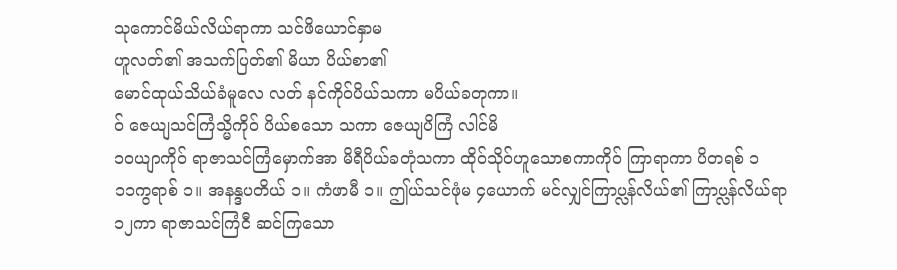သုကောင်မိယ်လိယ်ရာကာ သင်ဖိယောင်နှာမ
ဟူလတ်၏ အသက်ပြတ်၏ မိယာ ပိယ်စာ၏
မောင်ထုယ်သိယ်ခံမူလေ လတ် နင်ကိုဝ်ပိယ်သကာ မပိယ်ခတုကာ။
ဝ် ဇေယျသင်ကြံသ္မိကိုဝ် ပိယ်စသော သကာ ဇေယျပိကြံ လါင်မိ
၁၀ယျာကိုဝ် ရာဇာသင်ကြံမှောက်အာ မိရီပိယ်ခတုံသကာ ထိုဝ်သိုဝ်ဟူသောစကာကိုဝ် ကြာရာကာ ပိတရစ် ၁
၁၁ကွရာစ် ၁။ အနန္ဒပတိယ် ၁။ ကံဖာမီ ၁။ ဤယ်သင်ဖုံမ ၄ယောက် မင်လျှင်ကြာပ္လန်လိယ်၏ ကြာပ္လန်လိယ်ရာ
၁၂ကာ ရာဇာသင်ကြံငီ ဆင်ကြသော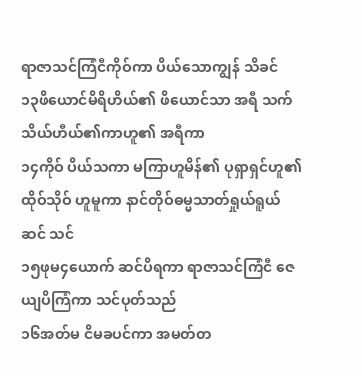ရာဇာသင်ကြံငီကိုဝ်ကာ ပိယ်သောကျွန် သိခင်
၁၃ဖိယောင်မိရိဟိယ်၏ ဖိယောင်သာ အရီ သက်သိယ်ဟီယ်၏ကာဟူ၏ အရီကာ
၁၄ကိုဝ် ပိယ်သကာ မကြာဟူမိန်၏ ပုရှာရှင်ဟူ၏ ထိုဝ်သိုဝ် ဟူမူကာ နာင်တိုဝ်ဓမ္မသာတ်ရှုယ်ရူယ်ဆင် သင်
၁၅ဖုမ၄ယောက် ဆင်ပိရကာ ရာဇာသင်ကြံငီ ဇေယျပိကြံကာ သင်ပုတ်သည်
၁၆အတ်မ ငိမခပင်ကာ အမတ်တ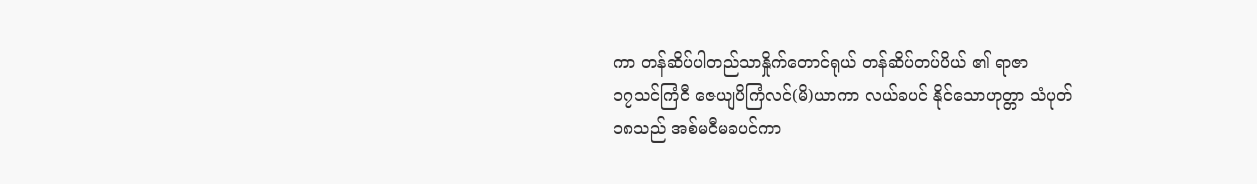ကာ တန်ဆိပ်ပါတည်သာနှိုက်တောင်ရုယ် တန်ဆိပ်တပ်ပိယ် ၏ ရာဇာ
၁၇သင်ကြံငီ ဇေယျပိကြံလင်(မိ)ယာကာ လယ်ခပင် နိုင်သောဟုတ္တာ သံပုတ်
၁၈သည် အစ်မငီမခပင်ကာ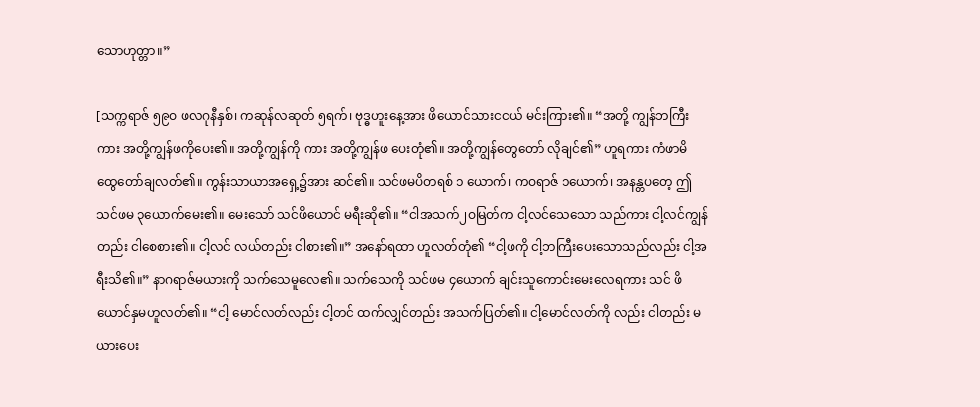သောဟုတ္တာ။”

[သက္ကရာဇ် ၅၉ဝ ဖလဂုနီနှစ်၊ ကဆုန်လဆုတ် ၅ရက်၊ ဗုဒ္ဓဟူးနေ့အား ဖိယောင်သားငငယ် မင်းကြား၏။ “အတို့ ကျွန်ဘကြီးကား အတို့ကျွန်ဖကိုပေး၏။ အတို့ကျွန်ကို ကား အတို့ကျွန်ဖ ပေးတုံ၏။ အတို့ကျွန်တွေတော် လိုချင်၏” ဟူရကား ကံဖာမိ ထွေတော်ချလတ်၏။ ကွန်းသာယာအရှေ့၌အား ဆင်၏။ သင်ဖမပိတရစ် ၁ ယောက်၊ ကဝရာဇ် ၁ယောက်၊ အနန္တပတေ့ ဤ သင်ဖမ ၃ယောက်မေး၏။ မေးသော် သင်ဖိယောင် မရီးဆို၏။ “ငါအသက်၂ဝမြတ်က ငါ့လင်သေသော သည်ကား ငါ့လင်ကျွန်တည်း ငါစေစား၏။ ငါ့လင် လယ်တည်း ငါစား၏။” အနော်ရထာ ဟူလတ်တုံ၏ “ငါ့ဖကို ငါ့ဘကြီးပေးသောသည်လည်း ငါ့အရီးသိ၏။” နာဂရာဇ်မယားကို သက်သေမူလေ၏။ သက်သေကို သင်ဖမ ၄ယောက် ချင်းသူကောင်းမေးလေရကား သင် ဖိယောင်နှမဟူလတ်၏။ “ငါ့ မောင်လတ်လည်း ငါ့တင် ထက်လျှင်တည်း အသက်ပြတ်၏။ ငါ့မောင်လတ်ကို လည်း ငါတည်း မယားပေး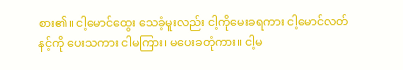စား၏။ ငါ့မောင်ထွေး သေခံ့မူးလည်း ငါ့ကိုမေးခရကား ငါ့မောင်လတ် နင့်ကို ပေးသကား ငါမကြား၊ မပေးခတုံကား။ ငါ့မ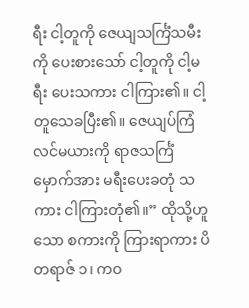ရီး ငါ့တူကို ဇေယျသင်္ကြံသမီးကို ပေးစားသော် ငါ့တူကို ငါ့မရီး ပေးသကား ငါကြား၏။ ငါ့တူသေခပြီး၏။ ဇေယျပ်ကြံ လင်မယားကို ရာဇသင်္ကြံမှောက်အား မရီးပေးခတုံ သကား ငါကြားတုံ၏။” ထိုသို့ဟူသော စကားကို ကြားရာကား ပိတရာဇ် ၁၊ ကဝ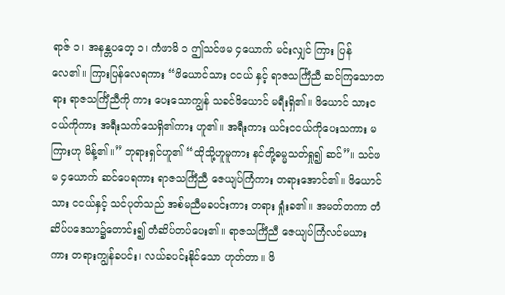ရာဇ် ၁၊ အနန္တပတေ့ ၁၊ ကံဖာမိ ၁ ဤသင်ဖမ ၄ယောက် မင်းလျှင် ကြား ပြန်လေ၏။ ကြားပြန်လေရကား “ဖိယောင်သား ငငယ် နှင့် ရာဇသင်္ကြံညီ ဆင်ကြသောတရား ရာဇသင်္ကြံညီကို ကား ပေးသောကျွန် သခင်ဖိယောင် မရီးရှိ၏။ ဖိယောင် သားငငယ်ကိုကား အရီးသက်သေရှိ၏ကား ဟူ၏။ အရီးကား ယင်းငငယ်ကိုပေးသကား မကြားဟု မိန့်၏။” ဘုရားရှင်ဟူ၏ “ထိုသို့ဟူမူကား နင်တို့ဓမ္မသတ်ရှု၍ ဆင်”။ သင်ဖမ ၄ယောက် ဆင်ပေရကား ရာဇသင်္ကြံညီ ဇေယျပ်ကြံကား တရားအောင်၏။ ဖိယောင်သား ငငယ်နှင့် သင်ပုတ်သည် အစ်မညီမခပင်းကား တရား ရှုံးခ၏။ အမတ်တကာ တံဆိပ်ပဒေသာ၌တောင်း၍ တံဆိပ်တပ်ပေး၏။ ရာဇသင်္ကြံညီ ဇေယျပ်ကြံလင်မယား ကား တရားကျွန်ခပင်း၊ လယ်ခပင်းနိုင်သော ဟုတ်တာ။ ဖိ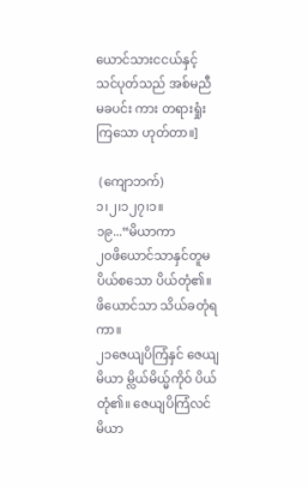ယောင်သားငငယ်နှင့် သင်ပုတ်သည် အစ်မညီမခပင်း ကား တရားရှုံးကြသော ဟုတ်တာ။]

 (ကျောဘက်)
၁၊၂၊၁၂၇၊၁။
၁၉...“မိယာကာ
၂၀ဖိယောင်သာနှင်တူမ ပိယ်စသော ပိယ်တုံ၏။ ဖိယောင်သာ သိယ်ခတုံရကာ။
၂၁ဇေယျပိကြံနှင် ဇေယျမိယာ မ္လိယ်မိယ္မ်ကိုဝ် ပိယ်တုံ၏။ ဇေယျပိကြံလင်မိယာ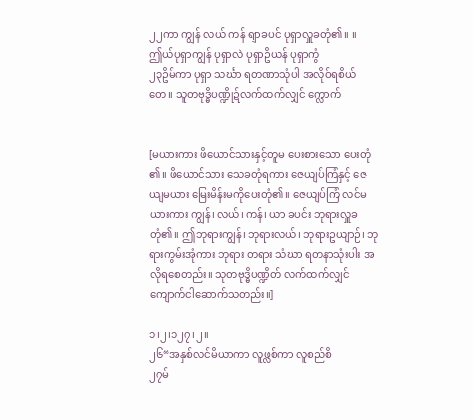၂၂ကာ ကျွန် လယ် ကန် ရျာခပင် ပုရှာလှူခတုံ၏။ ။ ဤယ်ပုရှာကျွန် ပုရှာလဲ ပုရှာဥိယန် ပုရှာကွံ
၂၃ဥိမ်ကာ ပုရှာ သင်္ဃာ ရတဏာသုံပါ အလိုဝ်ရစိယ် တေ။ သူတဗုဒ္ဓိပဏ္ဍိုဍ်လက်ထက်လျှင် က္လောက်


[မယားကား ဖိယောင်သားနှင့်တူမ ပေးစားသော ပေးတုံ ၏။ ဖိယောင်သား သေခတုံရကား ဇေယျပ်ကြံနှင့် ဇေယျမယား မြေးမိန်းမကိုပေးတုံ၏။ ဇေယျပ်ကြံ လင်မယားကား ကျွန်၊ လယ်၊ ကန်၊ ယာ ခပင်း ဘုရားလှူခတုံ၏။ ဤဘုရားကျွန်၊ ဘုရားလယ်၊ ဘုရားဥယျာဉ်၊ ဘုရားကွမ်းအုံကား ဘုရား တရား သံဃာ ရတနာသုံးပါး အလိုရစေတည်း။ သုတဗုဒ္ဓိပဏ္ဍိတ် လက်ထက်လျှင် ကျောက်ငါဆောက်သတည်း။]

၁၊၂၊၁၂၇၊၂။
၂၆“အနှစ်လင်မိယာကာ လူဖ္လစ်ကာ လူစည်စိ
၂၇မ်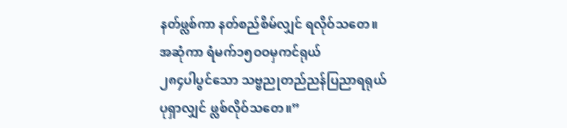နတ်ဖ္လစ်ကာ နတ်စည်စိမ်လျှင် ရလိုဝ်သတေ။ အဆုံကာ ရံမက်၁၅ဝဝမှကင်ရုယ်
၂၈၄ပါပွင်သော သဗ္ဗညုတည်ညန်ပြညာရရုယ် ပုရှာလျှင် ဖ္လစ်လိုဝ်သတေ။”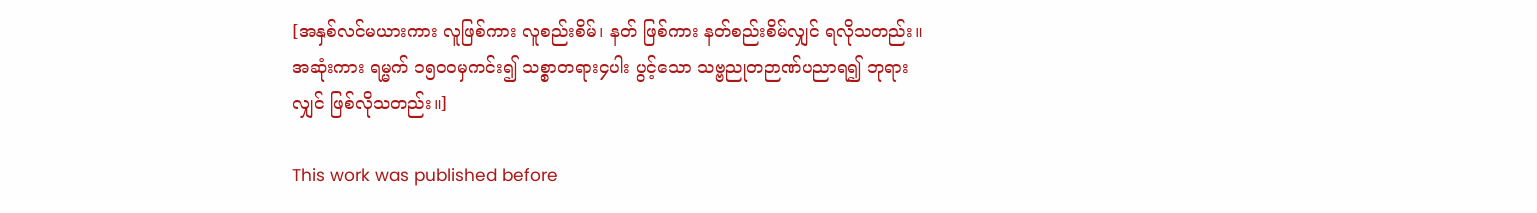[အနှစ်လင်မယားကား လူဖြစ်ကား လူစည်းစိမ်၊ နတ် ဖြစ်ကား နတ်စည်းစိမ်လျှင် ရလိုသတည်း။ အဆုံးကား ရမ္မက် ၁၅ဝဝမှကင်း၍ သစ္စာတရား၄ပါး ပွင့်သော သဗ္ဗညုတဉာဏ်ပညာရ၍ ဘုရားလျှင် ဖြစ်လိုသတည်း။]

This work was published before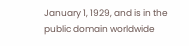January 1, 1929, and is in the public domain worldwide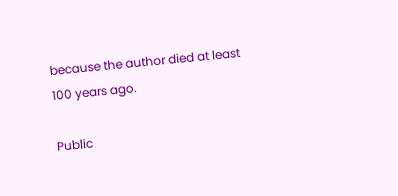because the author died at least 100 years ago.

Public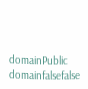domainPublic domainfalsefalse